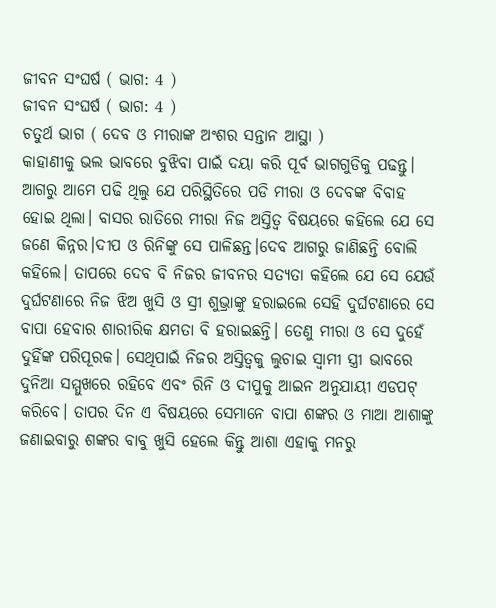ଜୀବନ ସଂଘର୍ଷ ( ଭାଗ: 4 )
ଜୀବନ ସଂଘର୍ଷ ( ଭାଗ: 4 )
ଚତୁର୍ଥ ଭାଗ ( ଦେବ ଓ ମୀରାଙ୍କ ଅଂଶର ସନ୍ତାନ ଆସ୍ଥା )
କାହାଣୀକୁ ଭଲ ଭାବରେ ବୁଝିବା ପାଇଁ ଦୟା କରି ପୂର୍ବ ଭାଗଗୁଡିକୁ ପଢନ୍ତୁ। ଆଗରୁ ଆମେ ପଢି ଥିଲୁ ଯେ ପରିସ୍ଥିତିରେ ପଡି ମୀରା ଓ ଦେବଙ୍କ ବିବାହ ହୋଇ ଥିଲା। ବାସର ରାତିରେ ମୀରା ନିଜ ଅସ୍ତିତ୍ୱ ବିଷୟରେ କହିଲେ ଯେ ସେ ଜଣେ କିନ୍ନର।ଦୀପ ଓ ରିନିଙ୍କୁ ସେ ପାଳିଛନ୍ତ।ଦେବ ଆଗରୁ ଜାଣିଛନ୍ତି ବୋଲି କହିଲେ। ତାପରେ ଦେବ ବି ନିଜର ଜୀବନର ସତ୍ୟତା କହିଲେ ଯେ ସେ ଯେଉଁ ଦୁର୍ଘଟଣାରେ ନିଜ ଝିଅ ଖୁସି ଓ ସ୍ରୀ ଶୁଭ୍ରାଙ୍କୁ ହରାଇଲେ ସେହି ଦୁର୍ଘଟଣାରେ ସେ ବାପା ହେବାର ଶାରୀରିକ କ୍ଷମତା ବି ହରାଇଛନ୍ତି। ତେଣୁ ମୀରା ଓ ସେ ଦୁହେଁ ଦୁହିଁଙ୍କ ପରିପୂରକ। ସେଥିପାଇଁ ନିଜର ଅସ୍ତିତ୍ୱକୁ ଲୁଚାଇ ସ୍ୱାମୀ ସ୍ତ୍ରୀ ଭାବରେ ଦୁନିଆ ସମ୍ମୁଖରେ ରହିବେ ଏବଂ ରିନି ଓ ଦୀପୁକୁ ଆଇନ ଅନୁଯାୟୀ ଏଡପଟ୍ କରିବେ। ତାପର ଦିନ ଏ ବିଷୟରେ ସେମାନେ ବାପା ଶଙ୍କର ଓ ମାଆ ଆଶାଙ୍କୁ ଜଣାଇବାରୁ ଶଙ୍କର ବାବୁ ଖୁସି ହେଲେ କିନ୍ତୁ ଆଶା ଏହାକୁ ମନରୁ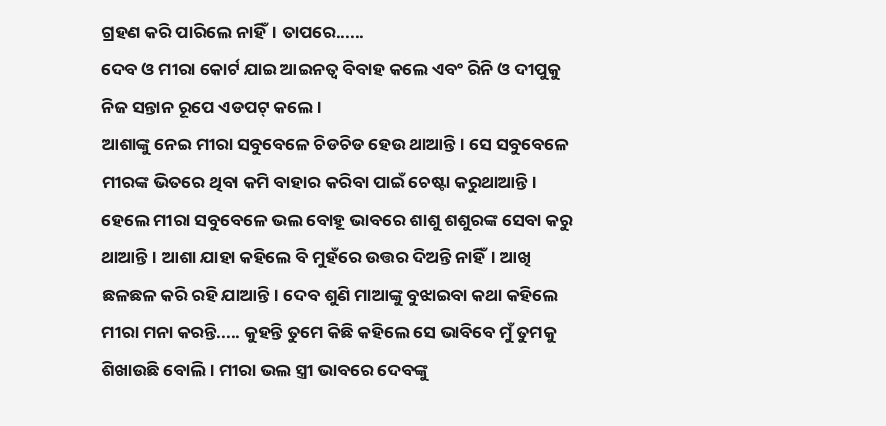ଗ୍ରହଣ କରି ପାରିଲେ ନାହିଁ। ତାପରେ......
ଦେବ ଓ ମୀରା କୋର୍ଟ ଯାଇ ଆଇନତ୍ୱ ବିବାହ କଲେ ଏବଂ ରିନି ଓ ଦୀପୁକୁ ନିଜ ସନ୍ତାନ ରୂପେ ଏଡପଟ୍ କଲେ।
ଆଶାଙ୍କୁ ନେଇ ମୀରା ସବୁବେଳେ ଚିଡଚିଡ ହେଉ ଥାଆନ୍ତି। ସେ ସବୁବେଳେ ମୀରଙ୍କ ଭିତରେ ଥିବା କମି ବାହାର କରିବା ପାଇଁ ଚେଷ୍ଟା କରୁଥାଆନ୍ତି। ହେଲେ ମୀରା ସବୁବେଳେ ଭଲ ବୋହୂ ଭାବରେ ଶାଶୁ ଶଶୁରଙ୍କ ସେବା କରୁ ଥାଆନ୍ତି। ଆଶା ଯାହା କହିଲେ ବି ମୁହଁରେ ଉତ୍ତର ଦିଅନ୍ତି ନାହିଁ। ଆଖି ଛଳଛଳ କରି ରହି ଯାଆନ୍ତି। ଦେବ ଶୁଣି ମାଆଙ୍କୁ ବୁଝାଇବା କଥା କହିଲେ ମୀରା ମନା କରନ୍ତି..... କୁହନ୍ତି ତୁମେ କିଛି କହିଲେ ସେ ଭାବିବେ ମୁଁ ତୁମକୁ ଶିଖାଉଛି ବୋଲି। ମୀରା ଭଲ ସ୍ତ୍ରୀ ଭାବରେ ଦେବଙ୍କୁ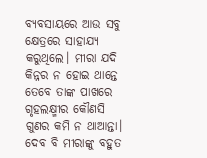ବ୍ୟବସାୟରେ ଆଉ ସବୁ କ୍ଷେତ୍ରରେ ସାହାଯ୍ୟ କରୁଥିଲେ। ମୀରା ଯଦି କିନ୍ନର ନ ହୋଇ ଥାନ୍ତେ ତେବେ ତାଙ୍କ ପାଖରେ ଗୃହଲକ୍ଷ୍ମୀର କୌଣସି ଗୁଣର କମି ନ ଥାଆନ୍ତା। ଦେବ ବି ମୀରାଙ୍କୁ ବହୁତ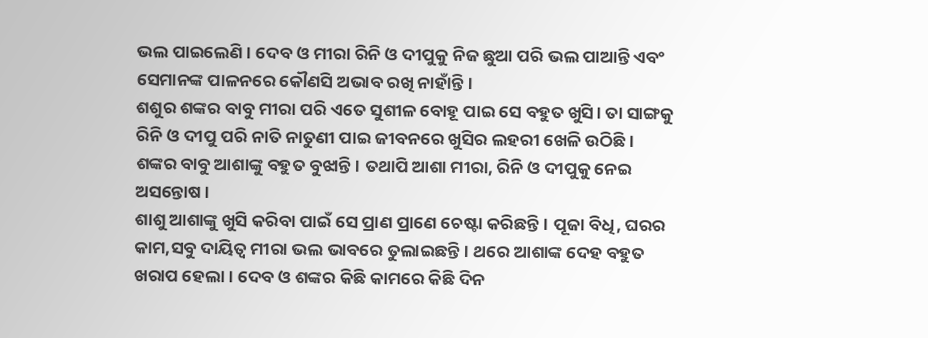ଭଲ ପାଇଲେଣି। ଦେବ ଓ ମୀରା ରିନି ଓ ଦୀପୁକୁ ନିଜ ଛୁଆ ପରି ଭଲ ପାଆନ୍ତି ଏବଂ ସେମାନଙ୍କ ପାଳନରେ କୌଣସି ଅଭାବ ରଖି ନାହାଁନ୍ତି।
ଶଶୁର ଶଙ୍କର ବାବୁ ମୀରା ପରି ଏତେ ସୁଶୀଳ ବୋହୂ ପାଇ ସେ ବହୁତ ଖୁସି। ତା ସାଙ୍ଗକୁ ରିନି ଓ ଦୀପୁ ପରି ନାତି ନାତୁଣୀ ପାଇ ଜୀବନରେ ଖୁସିର ଲହରୀ ଖେଳି ଉଠିଛି। ଶଙ୍କର ବାବୁ ଆଶାଙ୍କୁ ବହୁତ ବୁଝାନ୍ତି। ତଥାପି ଆଶା ମୀରା, ରିନି ଓ ଦୀପୁକୁ ନେଇ ଅସନ୍ତୋଷ।
ଶାଶୁ ଆଶାଙ୍କୁ ଖୁସି କରିବା ପାଇଁ ସେ ପ୍ରାଣ ପ୍ରାଣେ ଚେଷ୍ଟା କରିଛନ୍ତି। ପୂଜା ବିଧି, ଘରର କାମ,ସବୁ ଦାୟିତ୍ବ ମୀରା ଭଲ ଭାବରେ ତୁଲାଇଛନ୍ତି। ଥରେ ଆଶାଙ୍କ ଦେହ ବହୁତ ଖରାପ ହେଲା। ଦେବ ଓ ଶଙ୍କର କିଛି କାମରେ କିଛି ଦିନ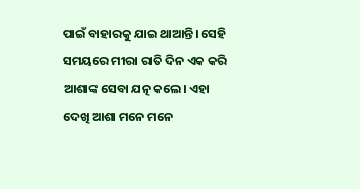ପାଇଁ ବାହାରକୁ ଯାଇ ଥାଆନ୍ତି। ସେହି ସମୟରେ ମୀରା ରାତି ଦିନ ଏକ କରି ଆଶାଙ୍କ ସେବା ଯତ୍ନ କଲେ। ଏହା ଦେଖି ଆଶା ମନେ ମନେ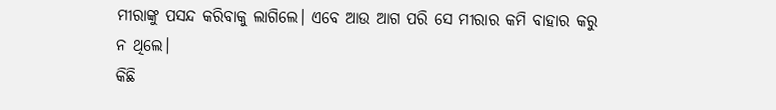ମୀରାଙ୍କୁ ପସନ୍ଦ କରିବାକୁ ଲାଗିଲେ। ଏବେ ଆଉ ଆଗ ପରି ସେ ମୀରାର କମି ବାହାର କରୁ ନ ଥିଲେ।
କିଛି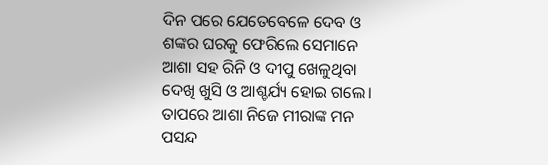ଦିନ ପରେ ଯେତେବେଳେ ଦେବ ଓ ଶଙ୍କର ଘରକୁ ଫେରିଲେ ସେମାନେ ଆଶା ସହ ରିନି ଓ ଦୀପୁ ଖେଳୁଥିବା ଦେଖି ଖୁସି ଓ ଆଶ୍ଚର୍ଯ୍ୟ ହୋଇ ଗଲେ। ତାପରେ ଆଶା ନିଜେ ମୀରାଙ୍କ ମନ ପସନ୍ଦ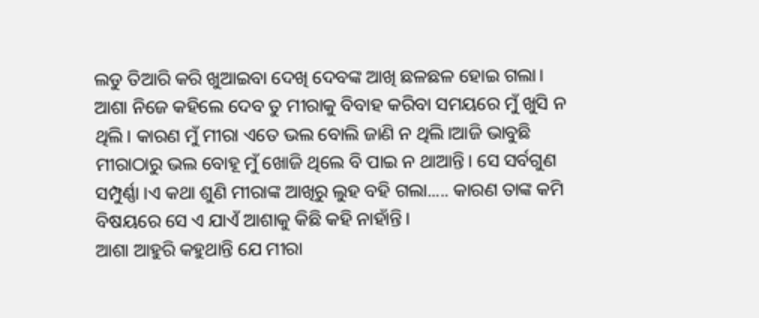ଲଡୁ ତିଆରି କରି ଖୁଆଇବା ଦେଖି ଦେବଙ୍କ ଆଖି ଛଳଛଳ ହୋଇ ଗଲା।
ଆଶା ନିଜେ କହିଲେ ଦେବ ତୁ ମୀରାକୁ ବିବାହ କରିବା ସମୟରେ ମୁଁ ଖୁସି ନ ଥିଲି। କାରଣ ମୁଁ ମୀରା ଏତେ ଭଲ ବୋଲି ଜାଣି ନ ଥିଲି।ଆଜି ଭାବୁଛି ମୀରାଠାରୁ ଭଲ ବୋହୂ ମୁଁ ଖୋଜି ଥିଲେ ବି ପାଇ ନ ଥାଆନ୍ତି। ସେ ସର୍ବଗୁଣ ସମ୍ପୁର୍ଣ୍ଣା ।ଏ କଥା ଶୁଣି ମୀରାଙ୍କ ଆଖିରୁ ଲୁହ ବହି ଗଲା..... କାରଣ ତାଙ୍କ କମି ବିଷୟରେ ସେ ଏ ଯାଏଁ ଆଶାକୁ କିଛି କହି ନାହାଁନ୍ତି।
ଆଶା ଆହୁରି କହୁଥାନ୍ତି ଯେ ମୀରା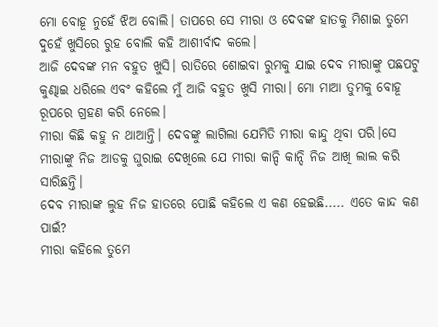ମୋ ବୋହୂ ନୁହେଁ ଝିଅ ବୋଲି। ତାପରେ ସେ ମୀରା ଓ ଦେବଙ୍କ ହାତକୁ ମିଶାଇ ତୁମେ ଦୁହେଁ ଖୁସିରେ ରୁହ ବୋଲି କହି ଆଶୀର୍ବାଦ କଲେ।
ଆଜି ଦେବଙ୍କ ମନ ବହୁତ ଖୁସି। ରାତିରେ ଶୋଇବା ରୁମକୁ ଯାଇ ଦେବ ମୀରାଙ୍କୁ ପଛପଟୁ କୁଣ୍ଢାଇ ଧରିଲେ ଏବଂ କହିଲେ ମୁଁ ଆଜି ବହୁତ ଖୁସି ମୀରା। ମୋ ମାଆ ତୁମକୁ ବୋହୂ ରୂପରେ ଗ୍ରହଣ କରି ନେଲେ।
ମୀରା କିଛି କହୁ ନ ଥାଆନ୍ତି। ଦେବଙ୍କୁ ଲାଗିଲା ଯେମିତି ମୀରା କାନ୍ଦୁ ଥିବା ପରି।ସେ ମୀରାଙ୍କୁ ନିଜ ଆଡକୁ ଘୁରାଇ ଦେଖିଲେ ଯେ ମୀରା କାନ୍ଦି କାନ୍ଦି ନିଜ ଆଖି ଲାଲ କରି ସାରିଛନ୍ତି।
ଦେବ ମୀରାଙ୍କ ଲୁହ ନିଜ ହାତରେ ପୋଛି କହିଲେ ଏ କଣ ହେଇଛି..... ଏତେ କାନ୍ଦ କଣ ପାଇଁ?
ମୀରା କହିଲେ ତୁମେ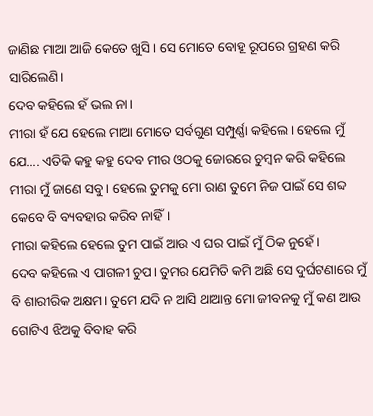ଜାଣିଛ ମାଆ ଆଜି କେତେ ଖୁସି। ସେ ମୋତେ ବୋହୂ ରୂପରେ ଗ୍ରହଣ କରି ସାରିଲେଣି।
ଦେବ କହିଲେ ହଁ ଭଲ ନା।
ମୀରା ହଁ ଯେ ହେଲେ ମାଆ ମୋତେ ସର୍ବଗୁଣ ସମ୍ପୁର୍ଣ୍ଣା କହିଲେ। ହେଲେ ମୁଁ ଯେ.... ଏତିକି କହୁ କହୁ ଦେବ ମୀର ଓଠକୁ ଜୋରରେ ଚୁମ୍ବନ କରି କହିଲେ ମୀରା ମୁଁ ଜାଣେ ସବୁ। ହେଲେ ତୁମକୁ ମୋ ରାଣ ତୁମେ ନିଜ ପାଇଁ ସେ ଶବ୍ଦ କେବେ ବି ବ୍ୟବହାର କରିବ ନାହିଁ।
ମୀରା କହିଲେ ହେଲେ ତୁମ ପାଇଁ ଆଉ ଏ ଘର ପାଇଁ ମୁଁ ଠିକ ନୁହେଁ।
ଦେବ କହିଲେ ଏ ପାଗଳୀ ଚୁପ। ତୁମର ଯେମିତି କମି ଅଛି ସେ ଦୁର୍ଘଟଣାରେ ମୁଁ ବି ଶାରୀରିକ ଅକ୍ଷମ। ତୁମେ ଯଦି ନ ଆସି ଥାଆନ୍ତ ମୋ ଜୀବନକୁ ମୁଁ କଣ ଆଉ ଗୋଟିଏ ଝିଅକୁ ବିବାହ କରି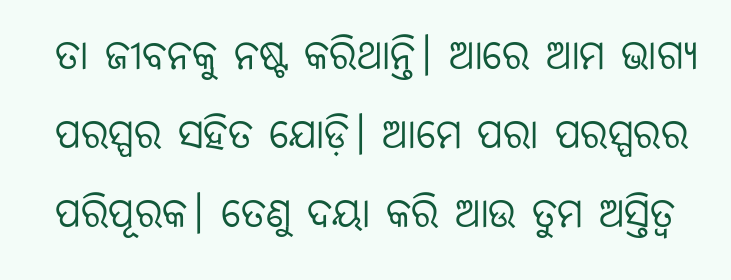ତା ଜୀବନକୁ ନଷ୍ଟ କରିଥାନ୍ତି। ଆରେ ଆମ ଭାଗ୍ୟ ପରସ୍ପର ସହିତ ଯୋଡ଼ି। ଆମେ ପରା ପରସ୍ପରର ପରିପୂରକ। ତେଣୁ ଦୟା କରି ଆଉ ତୁମ ଅସ୍ତିତ୍ୱ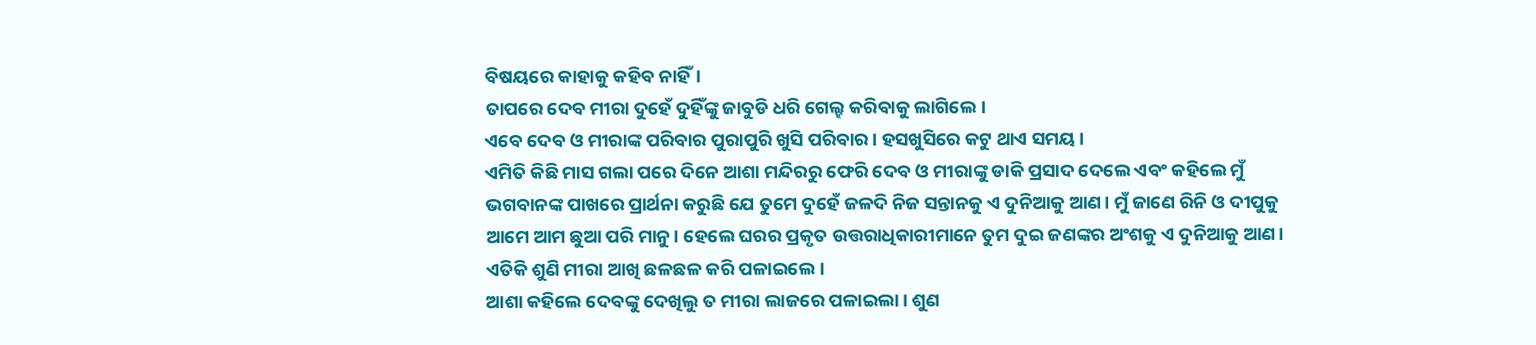ବିଷୟରେ କାହାକୁ କହିବ ନାହିଁ।
ତାପରେ ଦେବ ମୀରା ଦୁହେଁ ଦୁହିଁଙ୍କୁ ଜାବୁଡି ଧରି ଗେଲ୍ହ କରିବାକୁ ଲାଗିଲେ।
ଏବେ ଦେବ ଓ ମୀରାଙ୍କ ପରିବାର ପୁରାପୁରି ଖୁସି ପରିବାର। ହସଖୁସିରେ କଟୁ ଥାଏ ସମୟ।
ଏମିତି କିଛି ମାସ ଗଲା ପରେ ଦିନେ ଆଶା ମନ୍ଦିରରୁ ଫେରି ଦେବ ଓ ମୀରାଙ୍କୁ ଡାକି ପ୍ରସାଦ ଦେଲେ ଏବଂ କହିଲେ ମୁଁ ଭଗବାନଙ୍କ ପାଖରେ ପ୍ରାର୍ଥନା କରୁଛି ଯେ ତୁମେ ଦୁହେଁ ଜଳଦି ନିଜ ସନ୍ତାନକୁ ଏ ଦୁନିଆକୁ ଆଣ। ମୁଁ ଜାଣେ ରିନି ଓ ଦୀପୁକୁ ଆମେ ଆମ ଛୁଆ ପରି ମାନୁ। ହେଲେ ଘରର ପ୍ରକୃତ ଉତ୍ତରାଧିକାରୀମାନେ ତୁମ ଦୁଇ ଜଣଙ୍କର ଅଂଶକୁ ଏ ଦୁନିଆକୁ ଆଣ।
ଏତିକି ଶୁଣି ମୀରା ଆଖି ଛଳଛଳ କରି ପଳାଇଲେ।
ଆଶା କହିଲେ ଦେବଙ୍କୁ ଦେଖିଲୁ ତ ମୀରା ଲାଜରେ ପଳାଇଲା। ଶୁଣ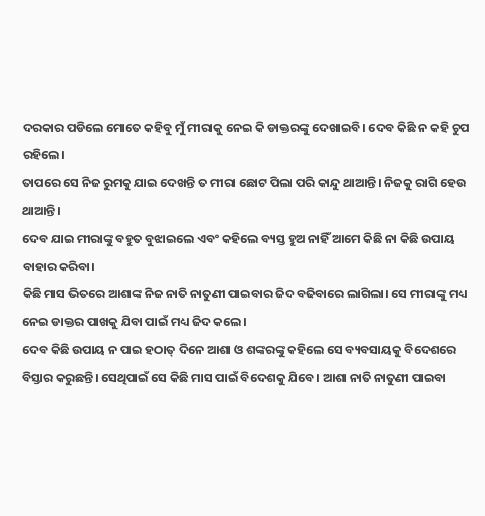ଦରକାର ପଡିଲେ ମୋତେ କହିବୁ ମୁଁ ମୀରାକୁ ନେଇ କି ଡାକ୍ତରଙ୍କୁ ଦେଖାଇବି। ଦେବ କିଛି ନ କହି ଚୁପ ରହିଲେ।
ତାପରେ ସେ ନିଜ ରୁମକୁ ଯାଇ ଦେଖନ୍ତି ତ ମୀରା ଛୋଟ ପିଲା ପରି କାନ୍ଦୁ ଥାଆନ୍ତି। ନିଜକୁ ରାଗି ହେଉ ଥାଆନ୍ତି।
ଦେବ ଯାଇ ମୀରାଙ୍କୁ ବହୁତ ବୁଝାଇଲେ ଏବଂ କହିଲେ ବ୍ୟସ୍ତ ହୁଅ ନାହିଁ ଆମେ କିଛି ନା କିଛି ଉପାୟ ବାହାର କରିବା।
କିଛି ମାସ ଭିତରେ ଆଶାଙ୍କ ନିଜ ନାତି ନାତୁଣୀ ପାଇବାର ଜିଦ ବଢିବାରେ ଲାଗିଲା। ସେ ମୀରାଙ୍କୁ ମଧ୍ୟ ନେଇ ଡାକ୍ତର ପାଖକୁ ଯିବା ପାଇଁ ମଧ୍ୟ ଜିଦ କଲେ।
ଦେବ କିଛି ଉପାୟ ନ ପାଇ ହଠାତ୍ ଦିନେ ଆଶା ଓ ଶଙ୍କରଙ୍କୁ କହିଲେ ସେ ବ୍ୟବସାୟକୁ ବିଦେଶରେ ବିସ୍ତାର କରୁଛନ୍ତି। ସେଥିପାଇଁ ସେ କିଛି ମାସ ପାଇଁ ବିଦେଶକୁ ଯିବେ। ଆଶା ନାତି ନାତୁଣୀ ପାଇବା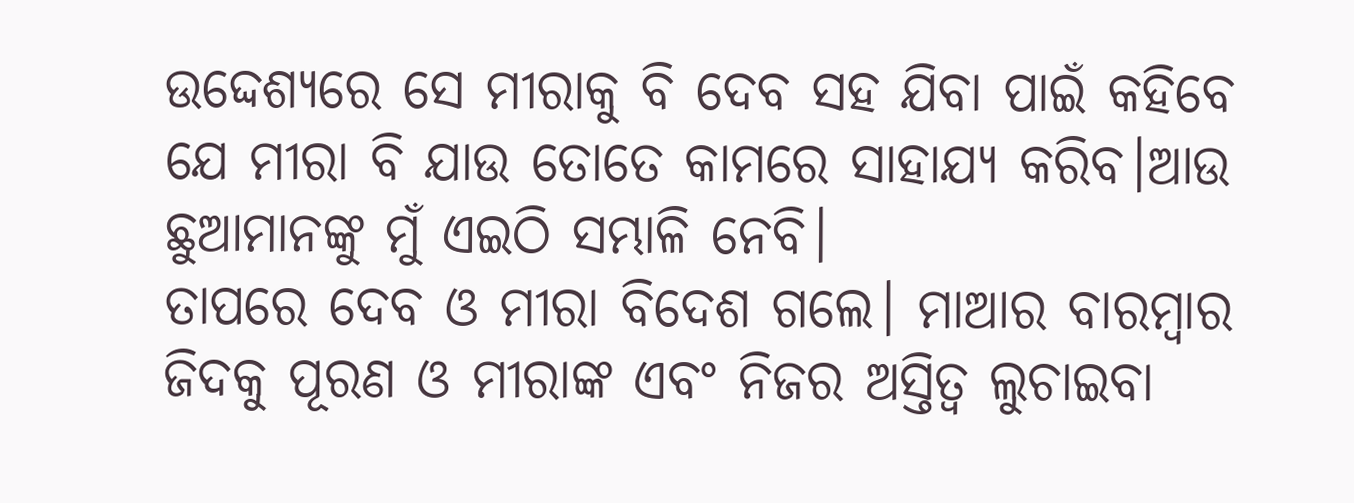ଉଦ୍ଦେଶ୍ୟରେ ସେ ମୀରାକୁ ବି ଦେବ ସହ ଯିବା ପାଇଁ କହିବେ ଯେ ମୀରା ବି ଯାଉ ତୋତେ କାମରେ ସାହାଯ୍ୟ କରିବ।ଆଉ ଛୁଆମାନଙ୍କୁ ମୁଁ ଏଇଠି ସମ୍ଭାଳି ନେବି।
ତାପରେ ଦେବ ଓ ମୀରା ବିଦେଶ ଗଲେ। ମାଆର ବାରମ୍ବାର ଜିଦକୁ ପୂରଣ ଓ ମୀରାଙ୍କ ଏବଂ ନିଜର ଅସ୍ତିତ୍ୱ ଲୁଚାଇବା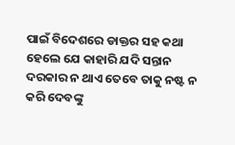ପାଇଁ ବିଦେଶରେ ଡାକ୍ତର ସହ କଥା ହେଲେ ଯେ କାହାରି ଯଦି ସନ୍ତାନ ଦରକାର ନ ଥାଏ ତେବେ ତାକୁ ନଷ୍ଟ ନ କରି ଦେବଙ୍କୁ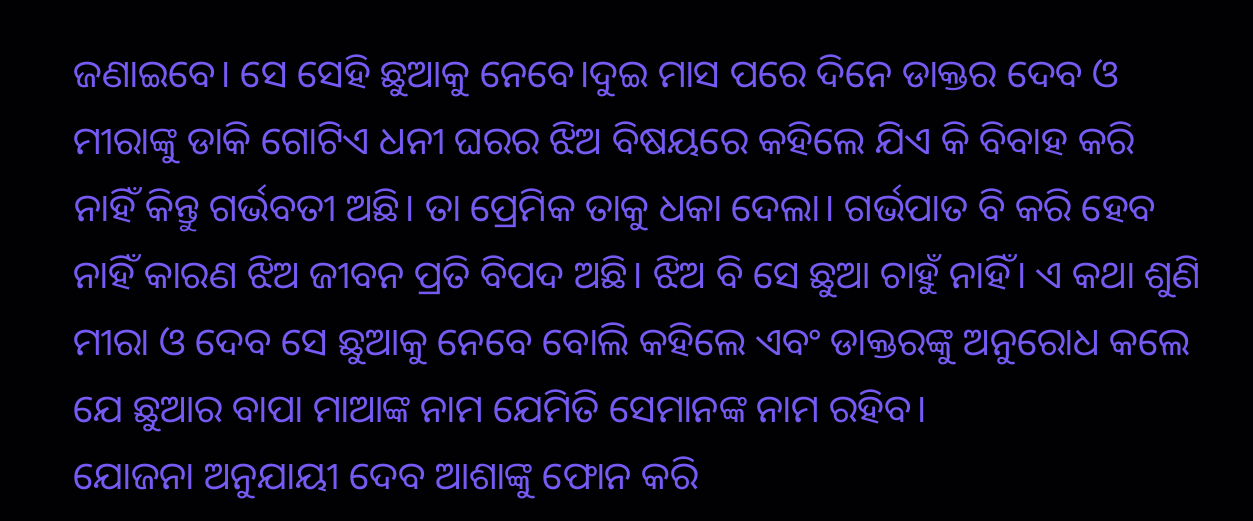ଜଣାଇବେ। ସେ ସେହି ଛୁଆକୁ ନେବେ।ଦୁଇ ମାସ ପରେ ଦିନେ ଡାକ୍ତର ଦେବ ଓ ମୀରାଙ୍କୁ ଡାକି ଗୋଟିଏ ଧନୀ ଘରର ଝିଅ ବିଷୟରେ କହିଲେ ଯିଏ କି ବିବାହ କରି ନାହିଁ କିନ୍ତୁ ଗର୍ଭବତୀ ଅଛି। ତା ପ୍ରେମିକ ତାକୁ ଧକା ଦେଲା। ଗର୍ଭପାତ ବି କରି ହେବ ନାହିଁ କାରଣ ଝିଅ ଜୀବନ ପ୍ରତି ବିପଦ ଅଛି। ଝିଅ ବି ସେ ଛୁଆ ଚାହୁଁ ନାହିଁ। ଏ କଥା ଶୁଣି ମୀରା ଓ ଦେବ ସେ ଛୁଆକୁ ନେବେ ବୋଲି କହିଲେ ଏବଂ ଡାକ୍ତରଙ୍କୁ ଅନୁରୋଧ କଲେ ଯେ ଛୁଆର ବାପା ମାଆଙ୍କ ନାମ ଯେମିତି ସେମାନଙ୍କ ନାମ ରହିବ।
ଯୋଜନା ଅନୁଯାୟୀ ଦେବ ଆଶାଙ୍କୁ ଫୋନ କରି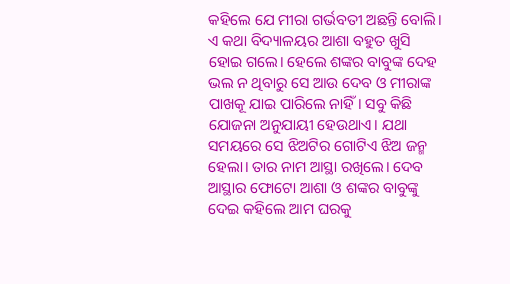କହିଲେ ଯେ ମୀରା ଗର୍ଭବତୀ ଅଛନ୍ତି ବୋଲି। ଏ କଥା ବିଦ୍ୟାଳୟର ଆଶା ବହୁତ ଖୁସି ହୋଇ ଗଲେ। ହେଲେ ଶଙ୍କର ବାବୁଙ୍କ ଦେହ ଭଲ ନ ଥିବାରୁ ସେ ଆଉ ଦେବ ଓ ମୀରାଙ୍କ ପାଖକୂ ଯାଇ ପାରିଲେ ନାହିଁ। ସବୁ କିଛି ଯୋଜନା ଅନୁଯାୟୀ ହେଉଥାଏ। ଯଥା ସମୟରେ ସେ ଝିଅଟିର ଗୋଟିଏ ଝିଅ ଜନ୍ମ ହେଲା। ତାର ନାମ ଆସ୍ଥା ରଖିଲେ। ଦେବ ଆସ୍ଥାର ଫୋଟୋ ଆଶା ଓ ଶଙ୍କର ବାବୁଙ୍କୁ ଦେଇ କହିଲେ ଆମ ଘରକୁ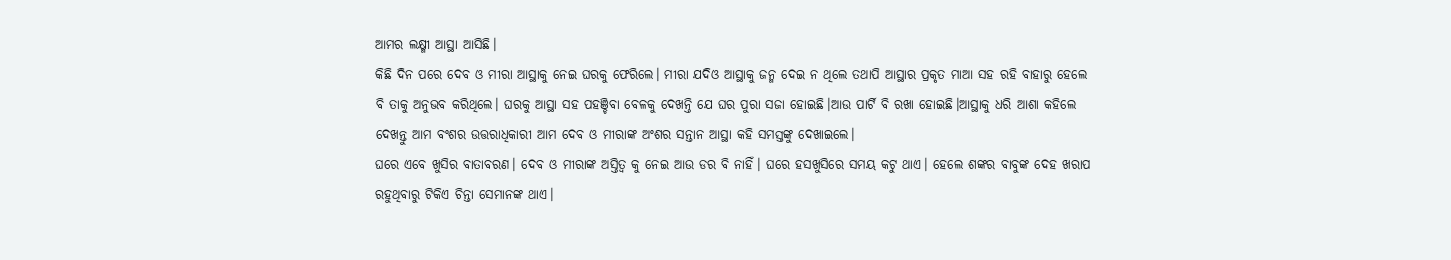ଆମର ଲକ୍ଷ୍ମୀ ଆସ୍ଥା ଆସିଛି।
କିଛି ଦିନ ପରେ ଦେବ ଓ ମୀରା ଆସ୍ଥାକୁ ନେଇ ଘରକୁ ଫେରିଲେ। ମୀରା ଯଦିଓ ଆସ୍ଥାକୁ ଜନ୍ମ ଦେଇ ନ ଥିଲେ ତଥାପି ଆସ୍ଥାର ପ୍ରକୃତ ମାଆ ସହ ରହି ବାହାରୁ ହେଲେ ବି ତାକୁ ଅନୁଭବ କରିଥିଲେ। ଘରକୁ ଆସ୍ଥା ସହ ପହଞ୍ଚିବା ବେଳକୁ ଦେଖନ୍ତି ଯେ ଘର ପୁରା ସଜା ହୋଇଛି।ଆଉ ପାର୍ଟି ବି ରଖା ହୋଇଛି।ଆସ୍ଥାକୁ ଧରି ଆଶା କହିଲେ ଦେଖନ୍ତୁ ଆମ ବଂଶର ଉତ୍ତରାଧିକାରୀ ଆମ ଦେବ ଓ ମୀରାଙ୍କ ଅଂଶର ସନ୍ତାନ ଆସ୍ଥା କହି ସମସ୍ତଙ୍କୁ ଦେଖାଇଲେ।
ଘରେ ଏବେ ଖୁସିର ବାତାବରଣ। ଦେବ ଓ ମୀରାଙ୍କ ଅସ୍ତିତ୍ୱ କୁ ନେଇ ଆଉ ଡର ବି ନାହିଁ। ଘରେ ହସଖୁସିରେ ସମୟ କଟୁ ଥାଏ। ହେଲେ ଶଙ୍କର ବାବୁଙ୍କ ଦେହ ଖରାପ ରହୁଥିବାରୁ ଟିକିଏ ଚିନ୍ତା ସେମାନଙ୍କ ଥାଏ।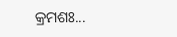କ୍ରମଶଃ...